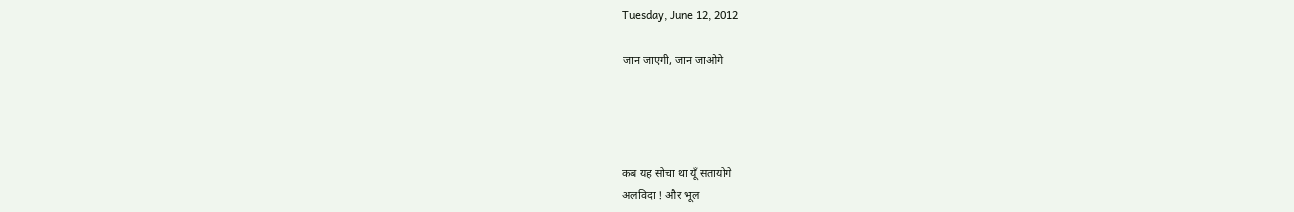Tuesday, June 12, 2012

जान जाएगी, जान जाओगे




कब यह सोचा था यूँ सतायोगे
अलविदा ! और भूल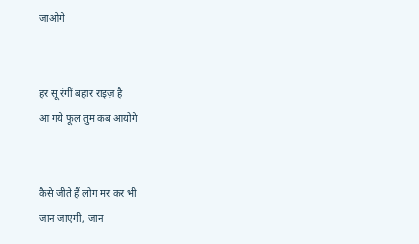जाओगे


हर सू रंगीं बहार राइज़ है
आ गये फूल तुम कब आयोगे


कैसे जीते हैं लोग मर कर भी
जान जाएगी, जान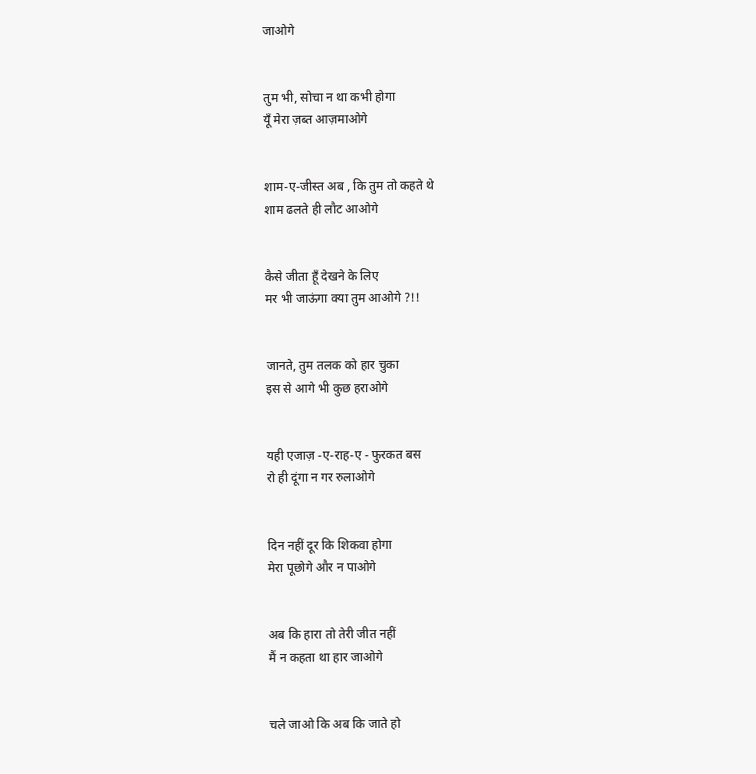जाओगे


तुम भी, सोचा न था कभी होगा
यूँ मेरा ज़ब्त आज़माओगे


शाम-ए-जीस्त अब , कि तुम तो कहते थे
शाम ढलते ही लौट आओगे


कैसे जीता हूँ देखने के लिए
मर भी जाऊंगा क्या तुम आओगे ?!!


जानते, तुम तलक को हार चुका
इस से आगे भी कुछ हराओगे


यही एजाज़ -ए-राह-ए - फुरकत बस
रो ही दूंगा न गर रुलाओगे


दिन नहीं दूर कि शिकवा होगा
मेरा पूछोगे और न पाओगे


अब कि हारा तो तेरी जीत नहीं
मैं न कहता था हार जाओगे


चले जाओ कि अब कि जाते हो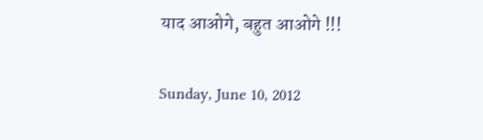याद आओगे, बहुत आओगे !!!

Sunday, June 10, 2012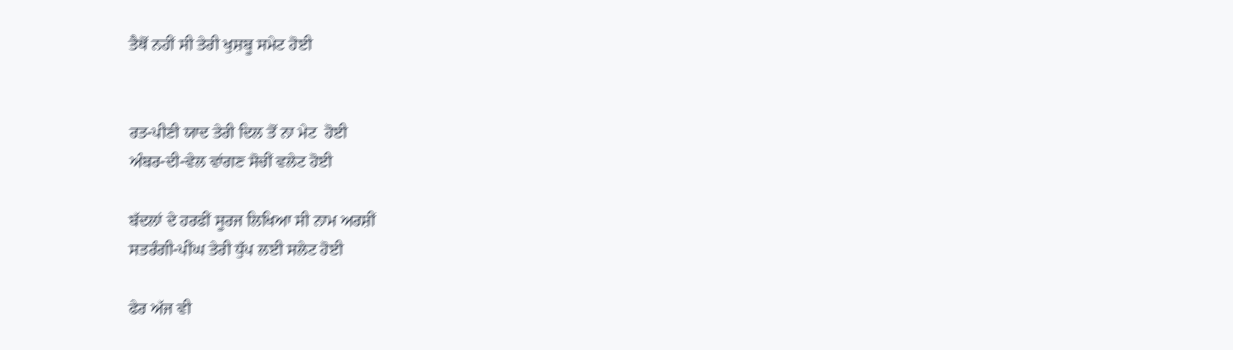ਤੈਥੋਂ ਨਹੀਂ ਸੀ ਤੇਰੀ ਖੁਸ਼ਬੂ ਸਮੇਟ ਹੋਈ


ਰਤ-ਪੀਣੀ ਯਾਦ ਤੇਰੀ ਦਿਲ ਤੋਂ ਨਾ ਮੇਟ  ਹੋਈ
ਅੰਬਰ-ਦੀ-ਵੇਲ ਵਾਂਗਣ ਸੋਚੀਂ ਵਲੇਟ ਹੋਈ

ਬੱਦਲਾਂ ਦੇ ਹਰਫੀਂ ਸੂਰਜ ਲਿਖਿਆ ਸੀ ਨਾਮ ਅਰਸ਼ੀਂ
ਸਤਰੰਗੀ-ਪੀਂਘ ਤੇਰੀ ਧੁੱਪ ਲਈ ਸਲੇਟ ਹੋਈ

ਫੇਰ ਅੱਜ ਵੀ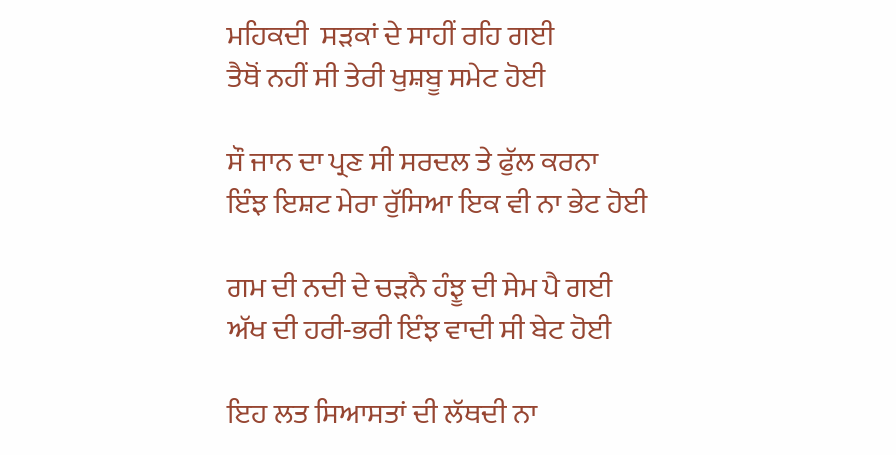ਮਹਿਕਦੀ  ਸੜਕਾਂ ਦੇ ਸਾਹੀਂ ਰਹਿ ਗਈ
ਤੈਥੋਂ ਨਹੀਂ ਸੀ ਤੇਰੀ ਖੁਸ਼ਬੂ ਸਮੇਟ ਹੋਈ

ਸੌ ਜਾਨ ਦਾ ਪ੍ਰਣ ਸੀ ਸਰਦਲ ਤੇ ਫੁੱਲ ਕਰਨਾ
ਇੰਝ ਇਸ਼ਟ ਮੇਰਾ ਰੁੱਸਿਆ ਇਕ ਵੀ ਨਾ ਭੇਟ ਹੋਈ

ਗਮ ਦੀ ਨਦੀ ਦੇ ਚੜਨੈ ਹੰਝੂ ਦੀ ਸੇਮ ਪੈ ਗਈ
ਅੱਖ ਦੀ ਹਰੀ-ਭਰੀ ਇੰਝ ਵਾਦੀ ਸੀ ਬੇਟ ਹੋਈ

ਇਹ ਲਤ ਸਿਆਸਤਾਂ ਦੀ ਲੱਥਦੀ ਨਾ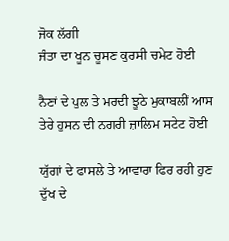ਜੋਕ ਲੱਗੀ
ਜੰਤਾ ਦਾ ਖੂਨ ਚੂਸਣ ਕੁਰਸੀ ਚਮੇਟ ਹੋਈ

ਨੈਣਾਂ ਦੇ ਪੁਲ ਤੇ ਮਰਦੀ ਝੂਠੇ ਮੁਕਾਬਲੀਂ ਆਸ
ਤੇਰੇ ਹੁਸਨ ਦੀ ਨਗਰੀ ਜ਼ਾਲਿਮ ਸਟੇਟ ਹੋਈ

ਯੁੱਗਾਂ ਦੇ ਫਾਸਲੇ ਤੇ ਆਵਾਰਾ ਫਿਰ ਰਹੀ ਹੁਣ
ਦੁੱਖ ਦੇ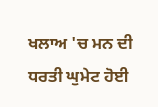ਖਲਾਅ 'ਚ ਮਨ ਦੀ ਧਰਤੀ ਘੁਮੇਟ ਹੋਈ